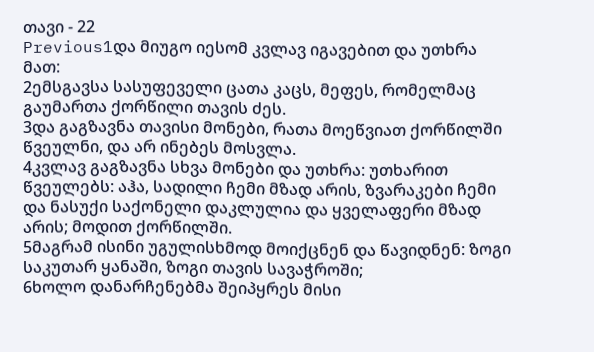თავი - 22
Previous1და მიუგო იესომ კვლავ იგავებით და უთხრა მათ:
2ემსგავსა სასუფეველი ცათა კაცს, მეფეს, რომელმაც გაუმართა ქორწილი თავის ძეს.
3და გაგზავნა თავისი მონები, რათა მოეწვიათ ქორწილში წვეულნი, და არ ინებეს მოსვლა.
4კვლავ გაგზავნა სხვა მონები და უთხრა: უთხარით წვეულებს: აჰა, სადილი ჩემი მზად არის, ზვარაკები ჩემი და ნასუქი საქონელი დაკლულია და ყველაფერი მზად არის; მოდით ქორწილში.
5მაგრამ ისინი უგულისხმოდ მოიქცნენ და წავიდნენ: ზოგი საკუთარ ყანაში, ზოგი თავის სავაჭროში;
6ხოლო დანარჩენებმა შეიპყრეს მისი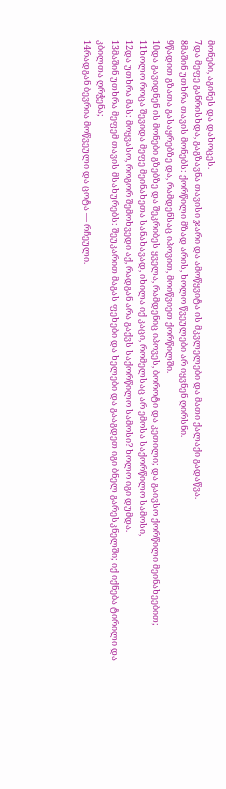მონები, აგინეს და დახოცეს.
7და მეფე განრისხდა, გაგზავნა თავისი ჯარი და ამოწყვიტა ის მკვლელები და მათი ქალაქი გადაწვა.
8მაშინ უთხრა თავის მონებს: ქორწილი მზად არის, ხოლო წვეულები არ იყვნენ ღირსნი.
9წადით გზათა გასაყრებზე და, რამდენსაც იპოვით, მოიწვიეთ ქორწილში.
10და გავიდნენ ის მონები გზებზე და შეკრიბეს ყველა, რამდენიც იპოვეს, ბოროტი და კეთილი; და გაივსო ქორწილი მეინახეებით;
11ხოლო როცა შევიდა მეფე მეინახეთა სანახავად, იხილა იქ კაცი, რომელსაც არ ემოსა საქორწილო სამოსი,
12და უთხრა მას: მოყვასო, როგორ შემოხვედი აქ, რადგან არა გაქვს საქორწილო სამოსი? ხოლო იგი დუმდა.
13მაშინ უთხრა მეფემ თავის მსახურებს: შეუკარით მაგას ფეხები და ხელები და გააგდეთ იგი ბნელ გარესკნელში; იქ იქნება ტირილი და კბილთა ღრჭენა;
14რადგან ბევრია მოწვეული და ცოტა — რჩეული.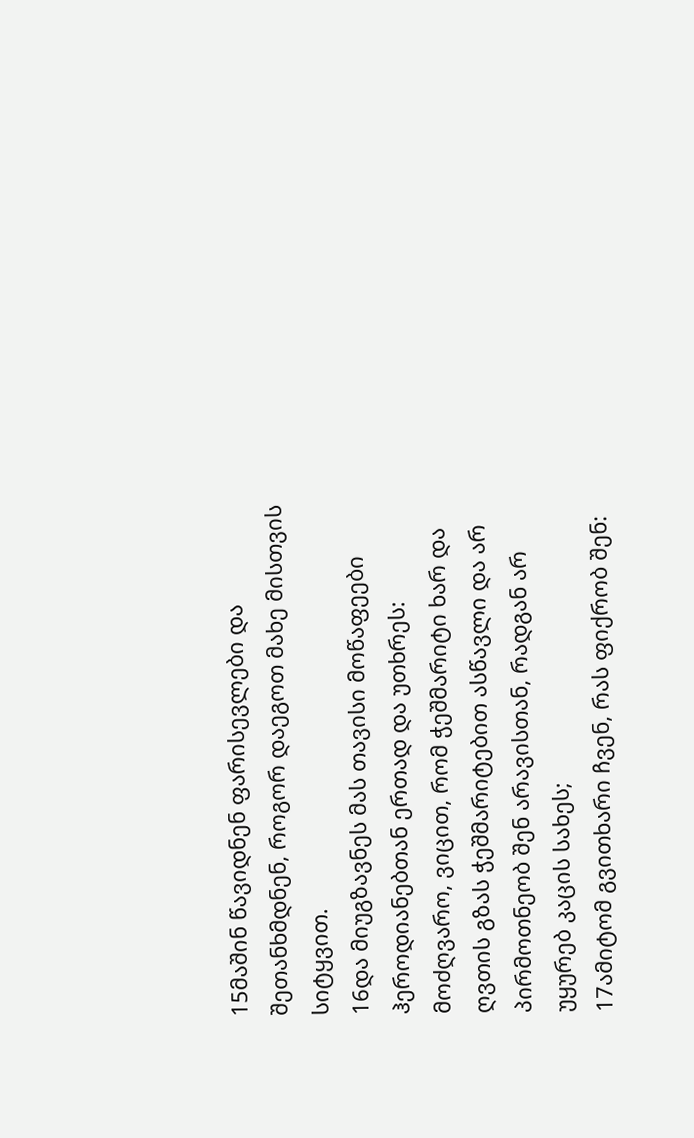15მაშინ წავიდნენ ფარისევლები და შეთანხმდნენ, როგორ დაეგოთ მახე მისთვის სიტყვით.
16და მიუგზავნეს მას თავისი მოწაფეები ჰეროდიანებთან ერთად და უთხრეს: მოძღვარო, ვიცით, რომ ჭეშმარიტი ხარ და ღვთის გზას ჭეშმარიტებით ასწავლი და არ პირმოთნეობ შენ არავისთან, რადგან არ უყურებ კაცის სახეს;
17ამიტომ გვითხარი ჩვენ, რას ფიქრობ შენ: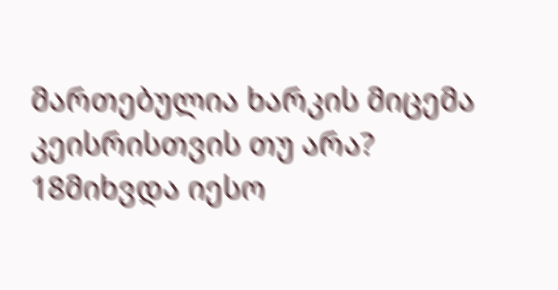მართებულია ხარკის მიცემა კეისრისთვის თუ არა?
18მიხვდა იესო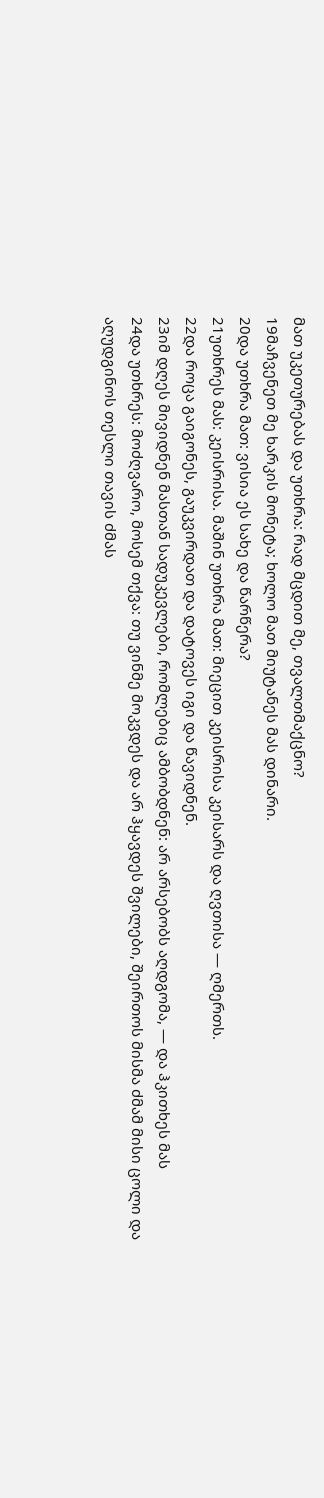მათ უკეთურებას და უთხრა: რად მცდით მე, თვალთმაქცნო?
19მაჩვენეთ მე ხარკის მონეტა; ხოლო მათ მიუტანეს მას დინარი.
20და უთხრა მათ: ვისია ეს სახე და წარწერა?
21უთხრეს მას: კეისრისა. მაშინ უთხრა მათ: მიეცით კეისრისა კეისარს და ღვთისა — ღმერთს.
22და როცა გაიგონეს, გაუკვირდათ და დატოვეს იგი და წავიდნენ.
23იმ დღეს მივიდნენ მასთან სადუკევლები, რომლებიც ამბობდნენ: არ არსებობს აღდგომა, — და ჰკითხეს მას
24და უთხრეს: მოძღვარო, მოსემ თქვა: თუ ვინმე მოკვდეს და არ ჰყავდეს შვილები, შეირთოს მისმა ძმამ მისი ცოლი და აღუდგინოს თესლი თავის ძმას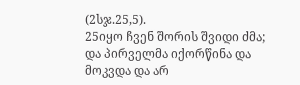(2სჯ.25,5).
25იყო ჩვენ შორის შვიდი ძმა; და პირველმა იქორწინა და მოკვდა და არ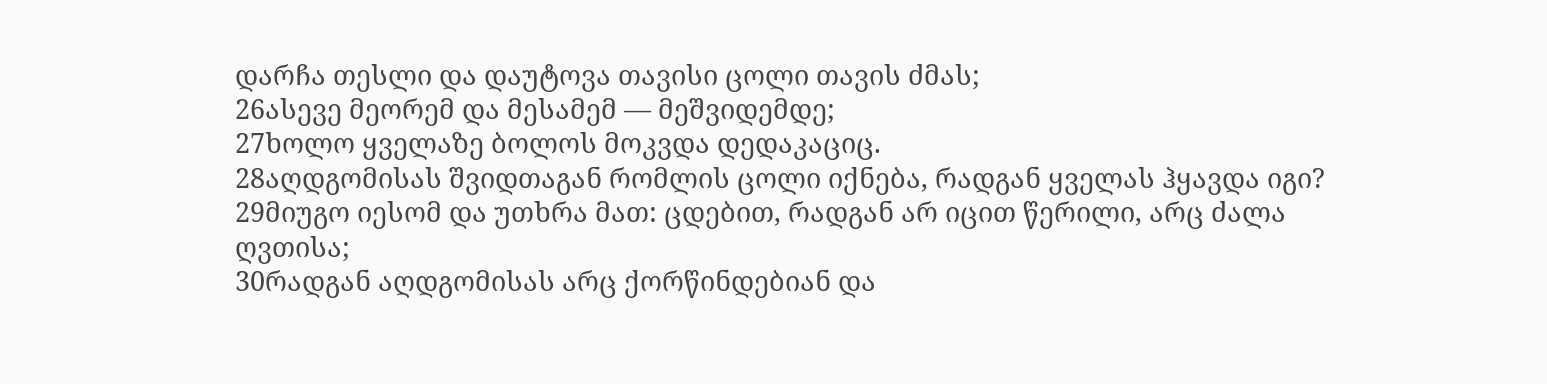დარჩა თესლი და დაუტოვა თავისი ცოლი თავის ძმას;
26ასევე მეორემ და მესამემ — მეშვიდემდე;
27ხოლო ყველაზე ბოლოს მოკვდა დედაკაციც.
28აღდგომისას შვიდთაგან რომლის ცოლი იქნება, რადგან ყველას ჰყავდა იგი?
29მიუგო იესომ და უთხრა მათ: ცდებით, რადგან არ იცით წერილი, არც ძალა ღვთისა;
30რადგან აღდგომისას არც ქორწინდებიან და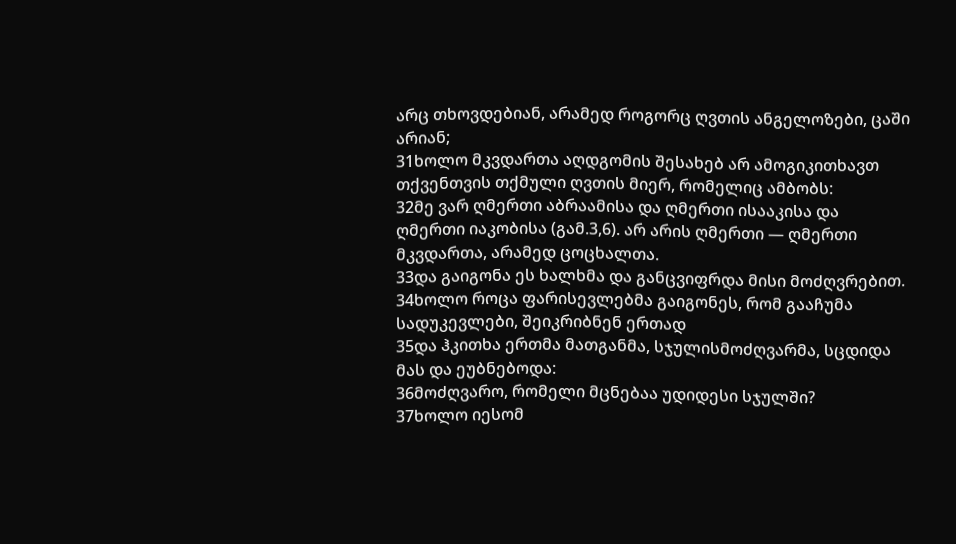არც თხოვდებიან, არამედ როგორც ღვთის ანგელოზები, ცაში არიან;
31ხოლო მკვდართა აღდგომის შესახებ არ ამოგიკითხავთ თქვენთვის თქმული ღვთის მიერ, რომელიც ამბობს:
32მე ვარ ღმერთი აბრაამისა და ღმერთი ისააკისა და ღმერთი იაკობისა (გამ.3,6). არ არის ღმერთი — ღმერთი მკვდართა, არამედ ცოცხალთა.
33და გაიგონა ეს ხალხმა და განცვიფრდა მისი მოძღვრებით.
34ხოლო როცა ფარისევლებმა გაიგონეს, რომ გააჩუმა სადუკევლები, შეიკრიბნენ ერთად
35და ჰკითხა ერთმა მათგანმა, სჯულისმოძღვარმა, სცდიდა მას და ეუბნებოდა:
36მოძღვარო, რომელი მცნებაა უდიდესი სჯულში?
37ხოლო იესომ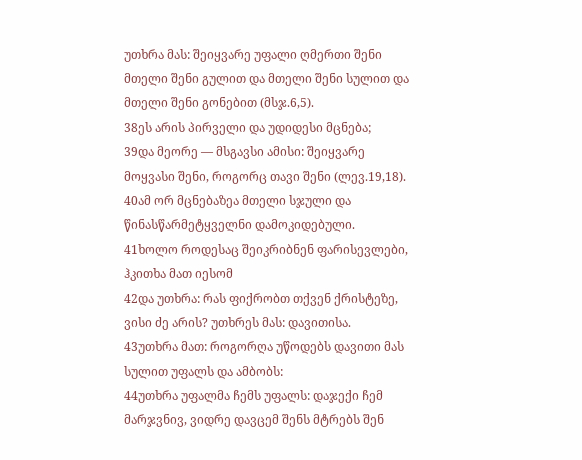უთხრა მას: შეიყვარე უფალი ღმერთი შენი მთელი შენი გულით და მთელი შენი სულით და მთელი შენი გონებით (მსჯ.6,5).
38ეს არის პირველი და უდიდესი მცნება;
39და მეორე — მსგავსი ამისი: შეიყვარე მოყვასი შენი, როგორც თავი შენი (ლევ.19,18).
40ამ ორ მცნებაზეა მთელი სჯული და წინასწარმეტყველნი დამოკიდებული.
41ხოლო როდესაც შეიკრიბნენ ფარისევლები, ჰკითხა მათ იესომ
42და უთხრა: რას ფიქრობთ თქვენ ქრისტეზე, ვისი ძე არის? უთხრეს მას: დავითისა.
43უთხრა მათ: როგორღა უწოდებს დავითი მას სულით უფალს და ამბობს:
44უთხრა უფალმა ჩემს უფალს: დაჯექი ჩემ მარჯვნივ, ვიდრე დავცემ შენს მტრებს შენ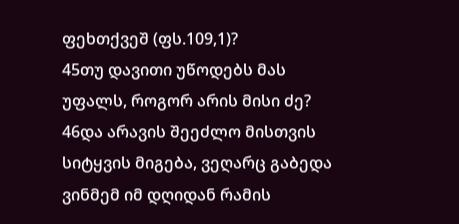ფეხთქვეშ (ფს.109,1)?
45თუ დავითი უწოდებს მას უფალს, როგორ არის მისი ძე?
46და არავის შეეძლო მისთვის სიტყვის მიგება, ვეღარც გაბედა ვინმემ იმ დღიდან რამის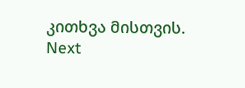კითხვა მისთვის.
Next